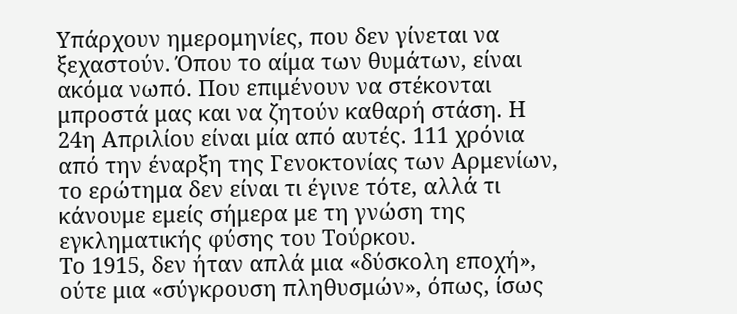Υπάρχουν ημερομηνίες, που δεν γίνεται να ξεχαστούν. Όπου το αίμα των θυμάτων, είναι ακόμα νωπό. Που επιμένουν να στέκονται μπροστά μας και να ζητούν καθαρή στάση. Η 24η Απριλίου είναι μία από αυτές. 111 χρόνια από την έναρξη της Γενοκτονίας των Αρμενίων, το ερώτημα δεν είναι τι έγινε τότε, αλλά τι κάνουμε εμείς σήμερα με τη γνώση της εγκληματικής φύσης του Τούρκου.
Το 1915, δεν ήταν απλά μια «δύσκολη εποχή», ούτε μια «σύγκρουση πληθυσμών», όπως, ίσως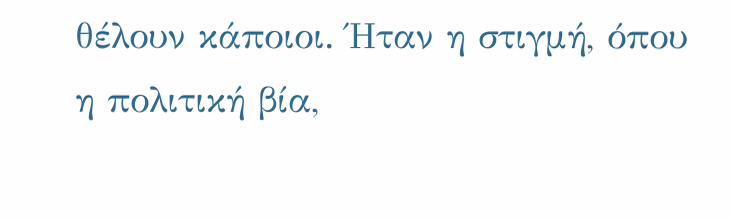θέλουν κάποιοι. Ήταν η στιγμή, όπου η πολιτική βία,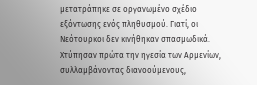μετατράπηκε σε οργανωμένο σχέδιο εξόντωσης ενός πληθυσμού. Γιατί, οι Νεότουρκοι δεν κινήθηκαν σπασμωδικά. Χτύπησαν πρώτα την ηγεσία των Αρμενίων, συλλαμβάνοντας διανοούμενους,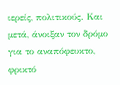ιερείς, πολιτικούς. Και μετά, άνοιξαν τον δρόμο για το αναπόφευκτο, φρικτό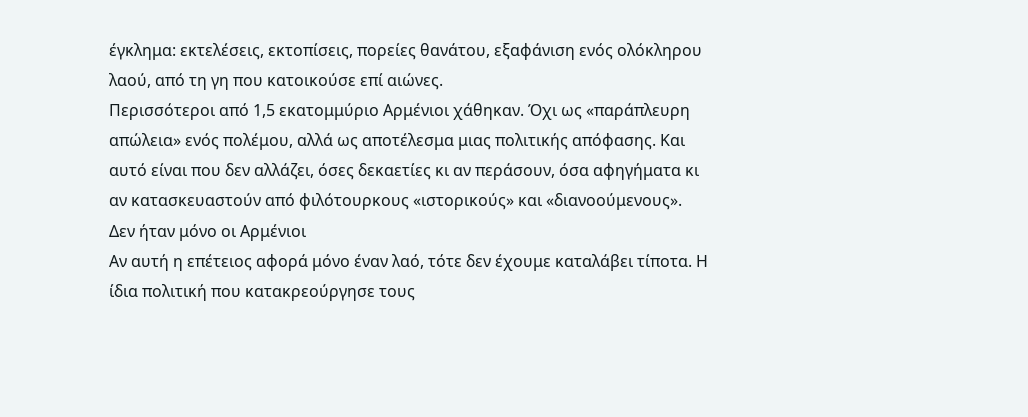έγκλημα: εκτελέσεις, εκτοπίσεις, πορείες θανάτου, εξαφάνιση ενός ολόκληρου λαού, από τη γη που κατοικούσε επί αιώνες.
Περισσότεροι από 1,5 εκατομμύριο Αρμένιοι χάθηκαν. Όχι ως «παράπλευρη απώλεια» ενός πολέμου, αλλά ως αποτέλεσμα μιας πολιτικής απόφασης. Και αυτό είναι που δεν αλλάζει, όσες δεκαετίες κι αν περάσουν, όσα αφηγήματα κι αν κατασκευαστούν από φιλότουρκους «ιστορικούς» και «διανοούμενους».
Δεν ήταν μόνο οι Αρμένιοι
Αν αυτή η επέτειος αφορά μόνο έναν λαό, τότε δεν έχουμε καταλάβει τίποτα. Η ίδια πολιτική που κατακρεούργησε τους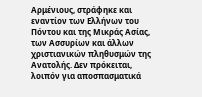Αρμένιους, στράφηκε και εναντίον των Ελλήνων του Πόντου και της Μικράς Ασίας, των Ασσυρίων και άλλων χριστιανικών πληθυσμών της Ανατολής. Δεν πρόκειται, λοιπόν για αποσπασματικά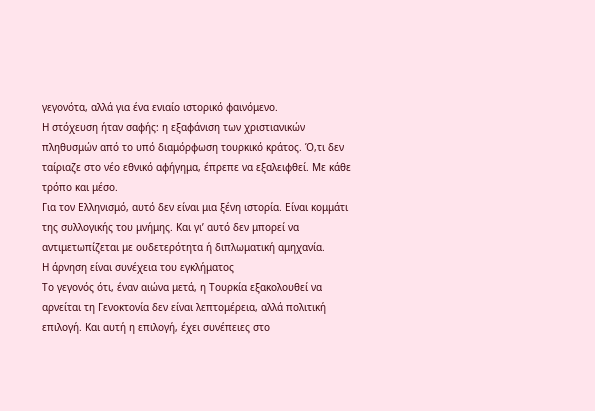γεγονότα, αλλά για ένα ενιαίο ιστορικό φαινόμενο.
Η στόχευση ήταν σαφής: η εξαφάνιση των χριστιανικών πληθυσμών από το υπό διαμόρφωση τουρκικό κράτος. Ό,τι δεν ταίριαζε στο νέο εθνικό αφήγημα, έπρεπε να εξαλειφθεί. Με κάθε τρόπο και μέσο.
Για τον Ελληνισμό, αυτό δεν είναι μια ξένη ιστορία. Είναι κομμάτι της συλλογικής του μνήμης. Και γι’ αυτό δεν μπορεί να αντιμετωπίζεται με ουδετερότητα ή διπλωματική αμηχανία.
Η άρνηση είναι συνέχεια του εγκλήματος
Το γεγονός ότι, έναν αιώνα μετά, η Τουρκία εξακολουθεί να αρνείται τη Γενοκτονία δεν είναι λεπτομέρεια, αλλά πολιτική επιλογή. Και αυτή η επιλογή, έχει συνέπειες στο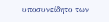υποσυνείδητο των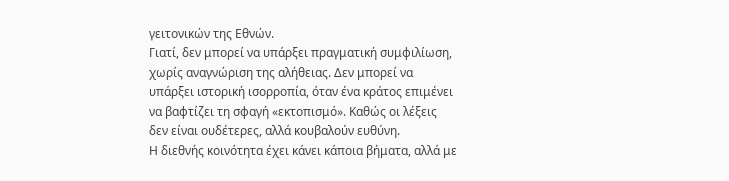γειτονικών της Εθνών.
Γιατί, δεν μπορεί να υπάρξει πραγματική συμφιλίωση, χωρίς αναγνώριση της αλήθειας. Δεν μπορεί να υπάρξει ιστορική ισορροπία, όταν ένα κράτος επιμένει να βαφτίζει τη σφαγή «εκτοπισμό». Καθώς οι λέξεις δεν είναι ουδέτερες, αλλά κουβαλούν ευθύνη.
Η διεθνής κοινότητα έχει κάνει κάποια βήματα, αλλά με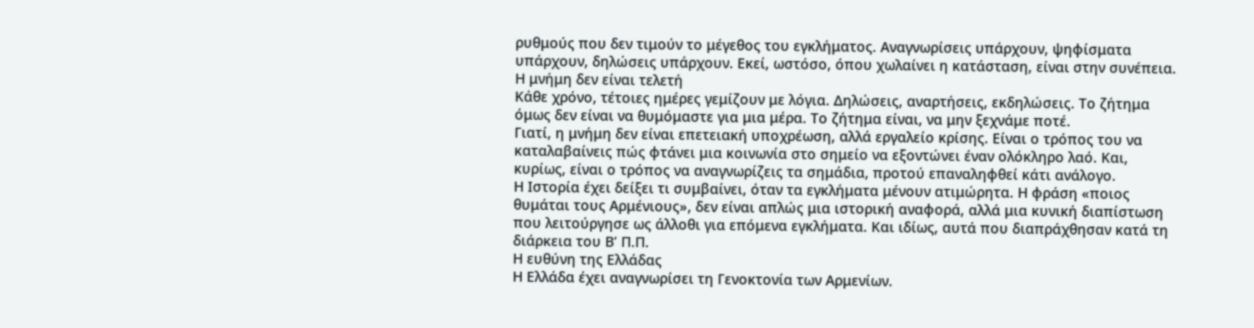ρυθμούς που δεν τιμούν το μέγεθος του εγκλήματος. Αναγνωρίσεις υπάρχουν, ψηφίσματα υπάρχουν, δηλώσεις υπάρχουν. Εκεί, ωστόσο, όπου χωλαίνει η κατάσταση, είναι στην συνέπεια.
Η μνήμη δεν είναι τελετή
Κάθε χρόνο, τέτοιες ημέρες γεμίζουν με λόγια. Δηλώσεις, αναρτήσεις, εκδηλώσεις. Το ζήτημα όμως δεν είναι να θυμόμαστε για μια μέρα. Το ζήτημα είναι, να μην ξεχνάμε ποτέ.
Γιατί, η μνήμη δεν είναι επετειακή υποχρέωση, αλλά εργαλείο κρίσης. Είναι ο τρόπος του να καταλαβαίνεις πώς φτάνει μια κοινωνία στο σημείο να εξοντώνει έναν ολόκληρο λαό. Και, κυρίως, είναι ο τρόπος να αναγνωρίζεις τα σημάδια, προτού επαναληφθεί κάτι ανάλογο.
Η Ιστορία έχει δείξει τι συμβαίνει, όταν τα εγκλήματα μένουν ατιμώρητα. Η φράση «ποιος θυμάται τους Αρμένιους», δεν είναι απλώς μια ιστορική αναφορά, αλλά μια κυνική διαπίστωση που λειτούργησε ως άλλοθι για επόμενα εγκλήματα. Και ιδίως, αυτά που διαπράχθησαν κατά τη διάρκεια του Β’ Π.Π.
Η ευθύνη της Ελλάδας
Η Ελλάδα έχει αναγνωρίσει τη Γενοκτονία των Αρμενίων.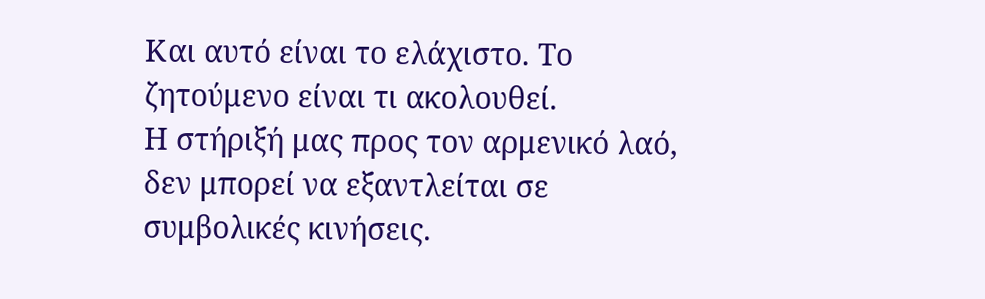Και αυτό είναι το ελάχιστο. Το ζητούμενο είναι τι ακολουθεί.
Η στήριξή μας προς τον αρμενικό λαό, δεν μπορεί να εξαντλείται σε συμβολικές κινήσεις.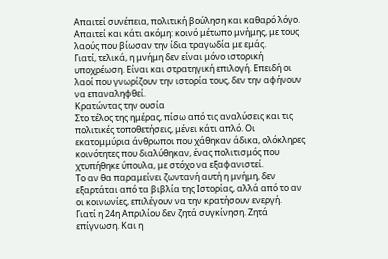Απαιτεί συνέπεια, πολιτική βούληση και καθαρό λόγο. Απαιτεί και κάτι ακόμη: κοινό μέτωπο μνήμης, με τους λαούς που βίωσαν την ίδια τραγωδία με εμάς.
Γιατί, τελικά, η μνήμη δεν είναι μόνο ιστορική υποχρέωση. Είναι και στρατηγική επιλογή. Επειδή οι λαοί που γνωρίζουν την ιστορία τους, δεν την αφήνουν να επαναληφθεί.
Κρατώντας την ουσία
Στο τέλος της ημέρας, πίσω από τις αναλύσεις και τις πολιτικές τοποθετήσεις, μένει κάτι απλό. Οι εκατομμύρια άνθρωποι που χάθηκαν άδικα, ολόκληρες κοινότητες που διαλύθηκαν, ένας πολιτισμός που χτυπήθηκε ύπουλα, με στόχο να εξαφανιστεί.
Το αν θα παραμείνει ζωντανή αυτή η μνήμη, δεν εξαρτάται από τα βιβλία της Ιστορίας, αλλά από το αν οι κοινωνίες, επιλέγουν να την κρατήσουν ενεργή.
Γιατί η 24η Απριλίου δεν ζητά συγκίνηση. Ζητά επίγνωση. Και η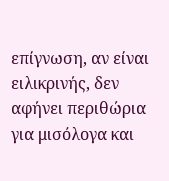επίγνωση, αν είναι ειλικρινής, δεν αφήνει περιθώρια για μισόλογα και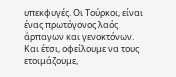υπεκφυγές. Οι Τούρκοι, είναι ένας πρωτόγονος λαός άρπαγων και γενοκτόνων. Και έτσι, οφείλουμε να τους ετοιμάζουμε,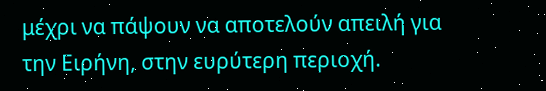μέχρι να πάψουν να αποτελούν απειλή για την Ειρήνη, στην ευρύτερη περιοχή.